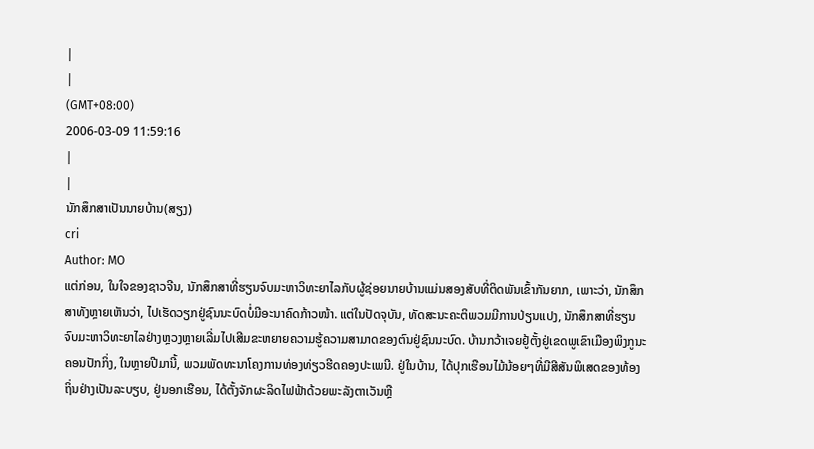|
|
(GMT+08:00)
2006-03-09 11:59:16
|
|
ນັກສຶກສາເປັນນາຍບ້ານ(ສຽງ)
cri
Author: MO
ແຕ່ກ່ອນ, ໃນໃຈຂອງຊາວຈີນ, ນັກສຶກສາທີ່ຮຽນຈົບມະຫາວິທະຍາໄລກັບຜູ້ຊ່ອຍນາຍບ້ານແມ່ນສອງສັບທີ່ຕິດພັນເຂົ້າກັນຍາກ, ເພາະວ່າ, ນັກສຶກສາທັງຫຼາຍເຫັນວ່າ, ໄປເຮັດວຽກຢູ່ຊົນນະບົດບໍ່ມີອະນາຄົດກ້າວໜ້າ. ແຕ່ໃນປັດຈຸບັນ, ທັດສະນະຄະຕິພວມມີການປ່ຽນແປງ, ນັກສຶກສາທີ່ຮຽນຈົບມະຫາວິທະຍາໄລຢ່າງຫຼວງຫຼາຍເລີ່ມໄປເສີມຂະຫຍາຍຄວາມຮູ້ຄວາມສາມາດຂອງຕົນຢູ່ຊົນນະບົດ. ບ້ານກວ້າເຈຍຢູ້ຕັ້ງຢູ່ເຂດພູເຂົາເມືອງພິງກູນະຄອນປັກກິ່ງ, ໃນຫຼາຍປີມານີ້, ພວມພັດທະນາໂຄງການທ່ອງທ່ຽວຮີດຄອງປະເພນີ. ຢູ່ໃນບ້ານ, ໄດ້ປຸກເຮືອນໄມ້ນ້ອຍໆທີ່ມີສີສັນພິເສດຂອງທ້ອງຖິ່ນຢ່າງເປັນລະບຽບ, ຢູ່ນອກເຮືອນ, ໄດ້ຕັ້ງຈັກຜະລິດໄຟຟ້າດ້ວຍພະລັງຕາເວັນຫຼື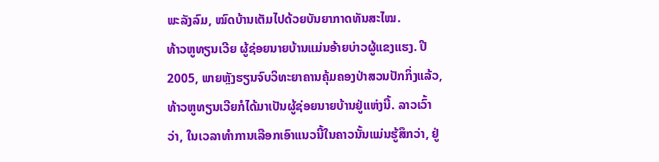ພະລັງລົມ, ໝົດບ້ານເຕັມໄປດ້ວຍບັນຍາກາດທັນສະໄໝ.
ທ້າວຫູທຽນເວີຍ ຜູ້ຊ່ອຍນາຍບ້ານແມ່ນອ້າຍບ່າວຜູ້ແຂງແຮງ. ປີ 2005, ພາຍຫຼັງຮຽນຈົບວິທະຍາຄານຄຸ້ມຄອງປ່າສວນປັກກິ່ງແລ້ວ, ທ້າວຫູທຽນເວີຍກໍໄດ້ມາເປັນຜູ້ຊ່ອຍນາຍບ້ານຢູ່ແຫ່ງນີ້. ລາວເວົ້າວ່າ, ໃນເວລາທຳການເລືອກເອົາແນວນີ້ໃນຄາວນັ້ນແມ່ນຮູ້ສຶກວ່າ, ຢູ່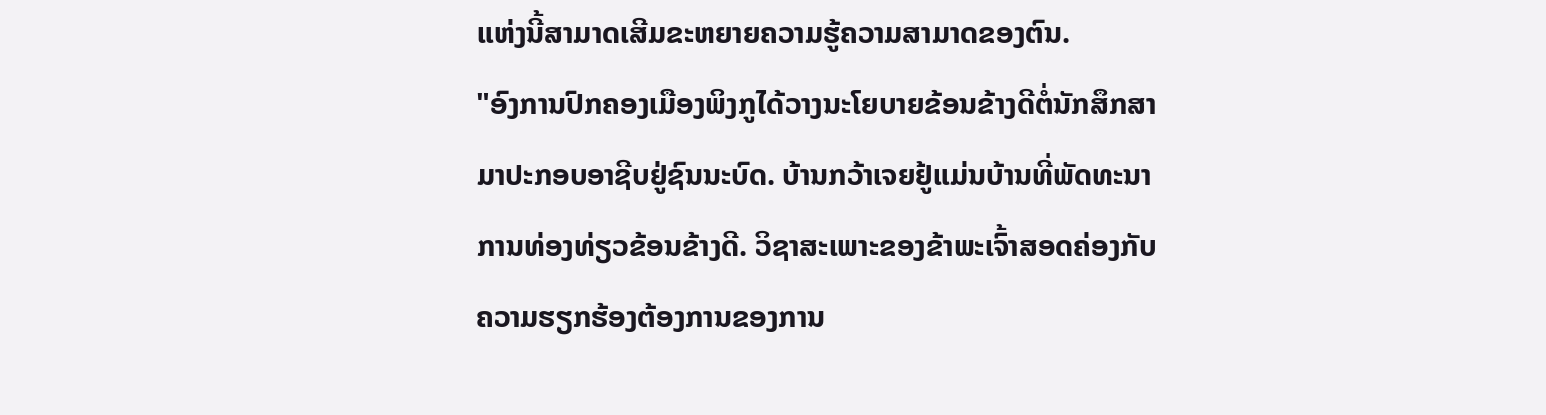ແຫ່ງນີ້ສາມາດເສີມຂະຫຍາຍຄວາມຮູ້ຄວາມສາມາດຂອງຕົນ.
"ອົງການປົກຄອງເມືອງພິງກູໄດ້ວາງນະໂຍບາຍຂ້ອນຂ້າງດີຕໍ່ນັກສຶກສາມາປະກອບອາຊີບຢູ່ຊົນນະບົດ. ບ້ານກວ້າເຈຍຢູ້ແມ່ນບ້ານທີ່ພັດທະນາການທ່ອງທ່ຽວຂ້ອນຂ້າງດີ. ວິຊາສະເພາະຂອງຂ້າພະເຈົ້າສອດຄ່ອງກັບຄວາມຮຽກຮ້ອງຕ້ອງການຂອງການ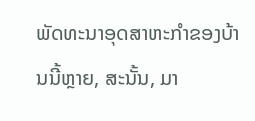ພັດທະນາອຸດສາຫະກຳຂອງບ້ານນີ້ຫຼາຍ, ສະນັ້ນ, ມາ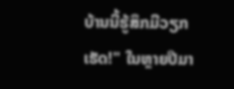ບ້ານນີ້ຮູ້ສຶກມີວຽກເຮັດ!" ໃນຫຼາຍປີມາ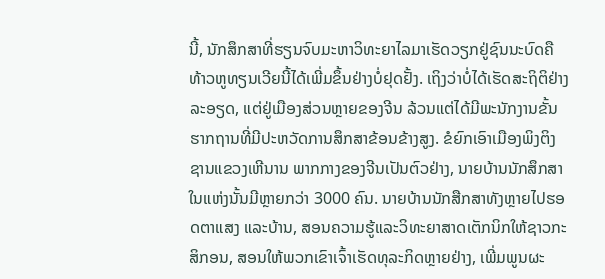ນີ້, ນັກສຶກສາທີ່ຮຽນຈົບມະຫາວິທະຍາໄລມາເຮັດວຽກຢູ່ຊົນນະບົດຄືທ້າວຫູທຽນເວີຍນີ້ໄດ້ເພີ່ມຂຶ້ນຢ່າງບໍ່ຢຸດຢັ້ງ. ເຖິງວ່າບໍ່ໄດ້ເຮັດສະຖິຕິຢ່າງລະອຽດ, ແຕ່ຢູ່ເມືອງສ່ວນຫຼາຍຂອງຈີນ ລ້ວນແຕ່ໄດ້ມີພະນັກງານຂັ້ນຮາກຖານທີ່ມີປະຫວັດການສຶກສາຂ້ອນຂ້າງສູງ. ຂໍຍົກເອົາເມືອງພິງຕິງຊານແຂວງເຫີນານ ພາກກາງຂອງຈີນເປັນຕົວຢ່າງ, ນາຍບ້ານນັກສຶກສາໃນແຫ່ງນັ້ນມີຫຼາຍກວ່າ 3000 ຄົນ. ນາຍບ້ານນັກສືກສາທັງຫຼາຍໄປຮອດຕາແສງ ແລະບ້ານ, ສອນຄວາມຮູ້ແລະວິທະຍາສາດເຕັກນິກໃຫ້ຊາວກະສິກອນ, ສອນໃຫ້ພວກເຂົາເຈົ້າເຮັດທຸລະກິດຫຼາຍຢ່າງ, ເພີ່ມພູນຜະ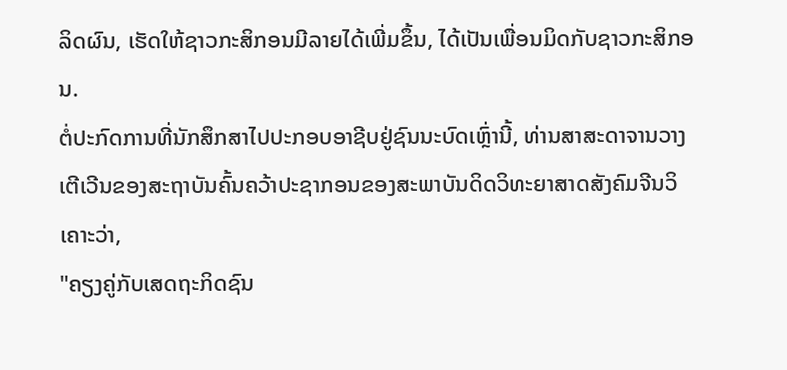ລິດຜົນ, ເຮັດໃຫ້ຊາວກະສິກອນມີລາຍໄດ້ເພີ່ມຂຶ້ນ, ໄດ້ເປັນເພື່ອນມິດກັບຊາວກະສິກອນ.
ຕໍ່ປະກົດການທີ່ນັກສຶກສາໄປປະກອບອາຊີບຢູ່ຊົນນະບົດເຫຼົ່ານີ້, ທ່ານສາສະດາຈານວາງເຕີເວີນຂອງສະຖາບັນຄົ້ນຄວ້າປະຊາກອນຂອງສະພາບັນດິດວິທະຍາສາດສັງຄົມຈີນວິເຄາະວ່າ,
"ຄຽງຄູ່ກັບເສດຖະກິດຊົນ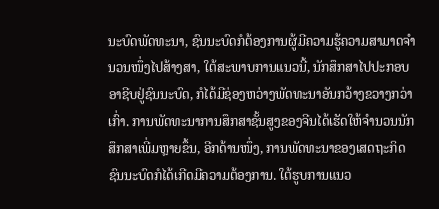ນະບົດພັດທະນາ, ຊົນນະບົດກໍຕ້ອງການຜູ້ມີຄວາມຮູ້ຄວາມສາມາດຈຳນວນໜຶ່ງໄປສ້າງສາ, ໃຕ້ສະພາບການແນວນີ້, ນັກສຶກສາໄປປະກອບອາຊີບຢູ່ຊົນນະບົດ, ກໍໄດ້ມີຊ່ອງຫວ່າງພັດທະນາອັນກວ້າງຂວາງກວ່າເກົ່າ. ການພັດທະນາການສຶກສາຊັ້ນສູງຂອງຈີນໄດ້ເຮັດໃຫ້ຈຳນວນນັກສຶກສາເພີ່ມຫຼາຍຂຶ້ນ, ອີກດ້ານໜຶ່ງ, ການພັດທະນາຂອງເສດຖະກິດຊົນນະບົດກໍໄດ້ເກີດມີຄວາມຕ້ອງການ. ໃຕ້ຮູບການແນວ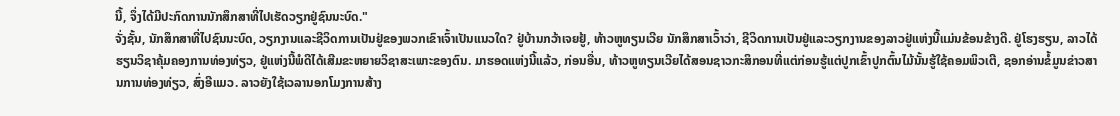ນີ້, ຈຶ່ງໄດ້ມີປະກົດການນັກສຶກສາທີ່ໄປເຮັດວຽກຢູ່ຊົນນະບົດ."
ຈັ່ງຊັ້ນ, ນັກສຶກສາທີ່ໄປຊົນນະບົດ, ວຽກງານແລະຊີວິດການເປັນຢູ່ຂອງພວກເຂົາເຈົ້າເປັນແນວໃດ? ຢູ່ບ້ານກວ້າເຈຍຢູ້, ທ້າວຫູທຽນເວີຍ ນັກສຶກສາເວົ້າວ່າ, ຊີວິດການເປັນຢູ່ແລະວຽກງານຂອງລາວຢູ່ແຫ່ງນີ້ແມ່ນຂ້ອນຂ້າງດີ. ຢູ່ໂຮງຮຽນ, ລາວໄດ້ຮຽນວິຊາຄຸ້ມຄອງການທ່ອງທ່ຽວ, ຢູ່ແຫ່ງນີ້ພໍດີໄດ້ເສີມຂະຫຍາຍວິຊາສະເພາະຂອງຕົນ. ມາຮອດແຫ່ງນີ້ແລ້ວ, ກ່ອນອື່ນ, ທ້າວຫູທຽນເວີຍໄດ້ສອນຊາວກະສິກອນທີ່ແຕ່ກ່ອນຮູ້ແຕ່ປູກເຂົ້າປູກຕົ້ນໄມ້ນັ້ນຮູ້ໃຊ້ຄອມພິວເຕີ, ຊອກອ່ານຂໍ້ມູນຂ່າວສານການທ່ອງທ່ຽວ, ສົ່ງອີແມວ. ລາວຍັງໃຊ້ເວລານອກໂມງການສ້າງ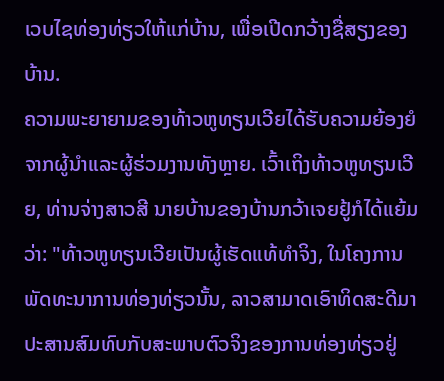ເວບໄຊທ່ອງທ່ຽວໃຫ້ແກ່ບ້ານ, ເພື່ອເປີດກວ້າງຊື່ສຽງຂອງບ້ານ.
ຄວາມພະຍາຍາມຂອງທ້າວຫູທຽນເວີຍໄດ້ຮັບຄວາມຍ້ອງຍໍຈາກຜູ້ນຳແລະຜູ້ຮ່ວມງານທັງຫຼາຍ. ເວົ້າເຖິງທ້າວຫູທຽນເວີຍ, ທ່ານຈ່າງສາວສີ ນາຍບ້ານຂອງບ້ານກວ້າເຈຍຢູ້ກໍໄດ້ແຍ້ມວ່າ: "ທ້າວຫູທຽນເວີຍເປັນຜູ້ເຮັດແທ້ທຳຈິງ, ໃນໂຄງການພັດທະນາການທ່ອງທ່ຽວນັ້ນ, ລາວສາມາດເອົາທິດສະດີມາປະສານສົມທົບກັບສະພາບຕົວຈິງຂອງການທ່ອງທ່ຽວຢູ່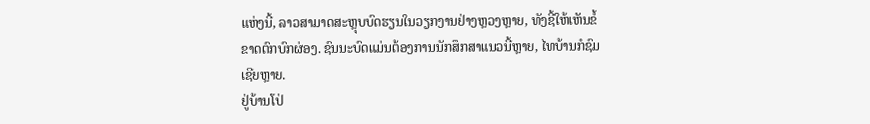ແຫ່ງນີ້, ລາວສາມາດສະຫຼຸບບົດຮຽນໃນວຽກງານຢ່າງຫຼວງຫຼາຍ, ທັງຊີ້ໃຫ້ເຫັນຂໍ້ຂາດຕົກບົກຜ່ອງ. ຊົນນະບົດແມ່ນຕ້ອງການນັກສຶກສາແນວນີ້ຫຼາຍ, ໄທບ້ານກໍຊົມເຊີຍຫຼາຍ.
ຢູ່ບ້ານໂປ່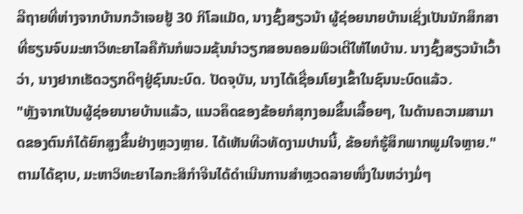ລີຖາຍທີ່ຫ່າງຈາກບ້ານກວ້າເຈຍຢູ້ 30 ກິໂລແມັດ, ນາງຊົ້ງສຽວນ້າ ຜູ້ຊ່ອຍນາຍບ້ານເຊິ່ງເປັນນັກສຶກສາທີ່ຮຽນຈົບມະຫາວິທະຍາໄລຄືກັນກໍພວມຂຸ້ນນຳວຽກສອນຄອມພິວເຕີໃຫ້ໄທບ້ານ. ນາງຊົ້ງສຽວນ້າເວົ້າວ່າ, ນາງຢາກເຮັດວຽກດີໆຢູ່ຊົນນະບົດ. ປັດຈຸບັນ, ນາງໄດ້ເຊື່ອມໂຍງເຂົ້າໃນຊົນນະບົດແລ້ວ.
"ຫຼັງຈາກເປັນຜູ້ຊ່ອຍນາຍບ້ານແລ້ວ, ແນວຄຶດຂອງຂ້ອຍກໍສຸກງອມຂຶ້ນເລື້ອຍໆ, ໃນດ້ານຄວາມສາມາດຂອງຕົນກໍໄດ້ຍົກສູງຂຶ້ນຢ່າງຫຼວງຫຼາຍ. ໄດ້ເຫັນທີວທັດງາມປານນີ້, ຂ້ອຍກໍຮູ້ສຶກພາກພູມໃຈຫຼາຍ."
ຕາມໄດ້ຊາບ, ມະຫາວິທະຍາໄລກະສິກຳຈີນໄດ້ດຳເນີນການສຳຫຼວດລາຍໜຶ່ງໃນຫວ່າງມໍ່ໆ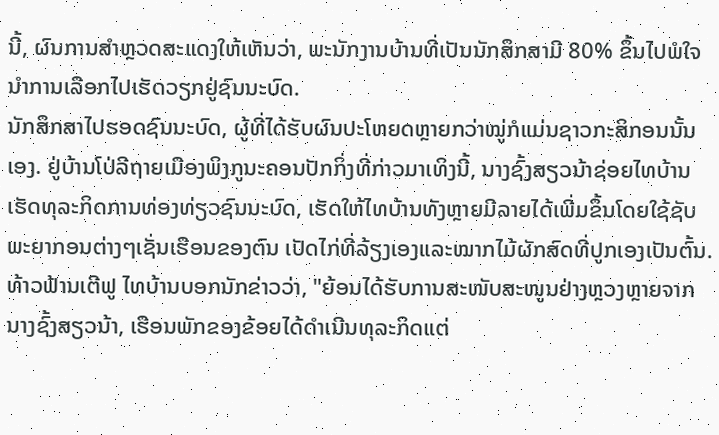ນີ້, ຜົນການສຳຫຼວດສະແດງໃຫ້ເຫັນວ່າ, ພະນັກງານບ້ານທີ່ເປັນນັກສຶກສາມີ 80% ຂຶ້ນໄປພໍໃຈນຳການເລືອກໄປເຮັດວຽກຢູ່ຊົນນະບົດ.
ນັກສຶກສາໄປຮອດຊົນນະບົດ, ຜູ້ທີ່ໄດ້ຮັບຜົນປະໂຫຍດຫຼາຍກວ່າໝູ່ກໍແມ່ນຊາວກະສິກອນນັ້ນເອງ. ຢູ່ບ້ານໂປ່ລີຖາຍເມືອງພິງກູນະຄອນປັກກິ່ງທີ່ກ່າວມາເທິງນີ້, ນາງຊົ້ງສຽວນ້າຊ່ອຍໄທບ້ານເຮັດທຸລະກິດການທ່ອງທ່ຽວຊົນນະບົດ, ເຮັດໃຫ້ໄທບ້ານທັງຫຼາຍມີລາຍໄດ້ເພີ່ມຂຶ້ນໂດຍໃຊ້ຊັບພະຍາກອນຕ່າງໆເຊັ່ນເຮືອນຂອງຕົນ ເປັດໄກ່ທີ່ລ້ຽງເອງແລະໝາກໄມ້ຜັກສົດທີ່ປູກເອງເປັນຕົ້ນ.
ທ້າວຟ້ານເຕີຟູ ໄທບ້ານບອກນັກຂ່າວວ່າ, "ຍ້ອນໄດ້ຮັບການສະໜັບສະໜູນຢ່າງຫຼວງຫຼາຍຈາກນາງຊົ້ງສຽວນ້າ, ເຮືອນພັກຂອງຂ້ອຍໄດ້ດຳເນີນທຸລະກິດແຕ່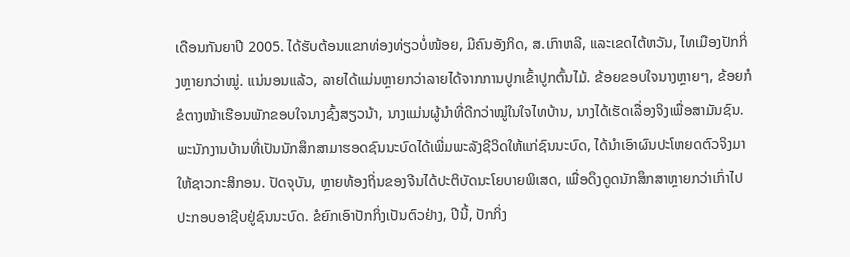ເດືອນກັນຍາປີ 2005. ໄດ້ຮັບຕ້ອນແຂກທ່ອງທ່ຽວບໍ່ໜ້ອຍ, ມີຄົນອັງກິດ, ສ.ເກົາຫລີ, ແລະເຂດໄຕ້ຫວັນ, ໄທເມືອງປັກກິ່ງຫຼາຍກວ່າໝູ່. ແນ່ນອນແລ້ວ, ລາຍໄດ້ແມ່ນຫຼາຍກວ່າລາຍໄດ້ຈາກການປູກເຂົ້າປູກຕົ້ນໄມ້. ຂ້ອຍຂອບໃຈນາງຫຼາຍໆ, ຂ້ອຍກໍຂໍຕາງໜ້າເຮືອນພັກຂອບໃຈນາງຊົ້ງສຽວນ້າ, ນາງແມ່ນຜູ້ນຳທີ່ດີກວ່າໝູ່ໃນໃຈໄທບ້ານ, ນາງໄດ້ເຮັດເລື່ອງຈິງເພື່ອສາມັນຊົນ.
ພະນັກງານບ້ານທີ່ເປັນນັກສຶກສາມາຮອດຊົນນະບົດໄດ້ເພີ່ມພະລັງຊີວິດໃຫ້ແກ່ຊົນນະບົດ, ໄດ້ນຳເອົາຜົນປະໂຫຍດຕົວຈິງມາໃຫ້ຊາວກະສິກອນ. ປັດຈຸບັນ, ຫຼາຍທ້ອງຖິ່ນຂອງຈີນໄດ້ປະຕິບັດນະໂຍບາຍພິເສດ, ເພື່ອດຶງດູດນັກສຶກສາຫຼາຍກວ່າເກົ່າໄປປະກອບອາຊີບຢູ່ຊົນນະບົດ. ຂໍຍົກເອົາປັກກິ່ງເປັນຕົວຢ່າງ, ປີນີ້, ປັກກິ່ງ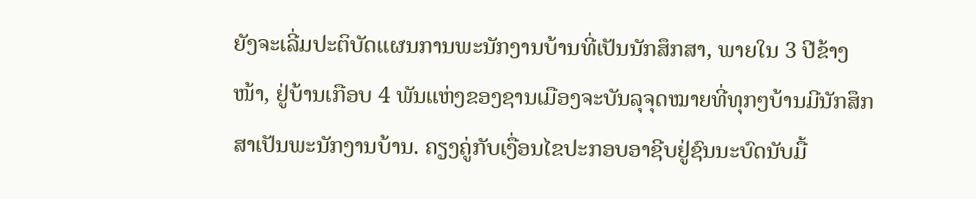ຍັງຈະເລີ່ມປະຕິບັດແຜນການພະນັກງານບ້ານທີ່ເປັນນັກສຶກສາ, ພາຍໃນ 3 ປີຂ້າງໜ້າ, ຢູ່ບ້ານເກືອບ 4 ພັນແຫ່ງຂອງຊານເມືອງຈະບັນລຸຈຸດໝາຍທີ່ທຸກໆບ້ານມີນັກສຶກສາເປັນພະນັກງານບ້ານ. ຄຽງຄູ່ກັບເງື່ອນໄຂປະກອບອາຊີບຢູ່ຊົນນະບົດນັບມື້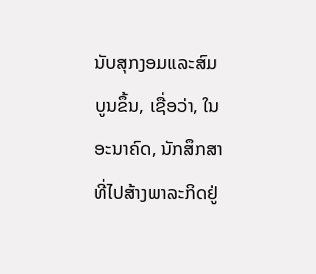ນັບສຸກງອມແລະສົມບູນຂຶ້ນ, ເຊື່ອວ່າ, ໃນອະນາຄົດ, ນັກສຶກສາທີ່ໄປສ້າງພາລະກິດຢູ່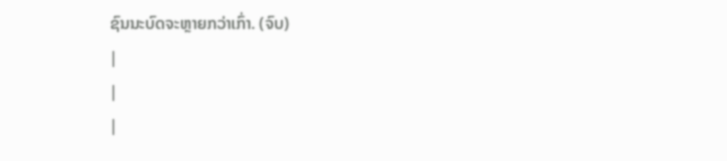ຊົນນະບົດຈະຫຼາຍກວ່າເກົ່າ. (ຈົບ)
|
|
|